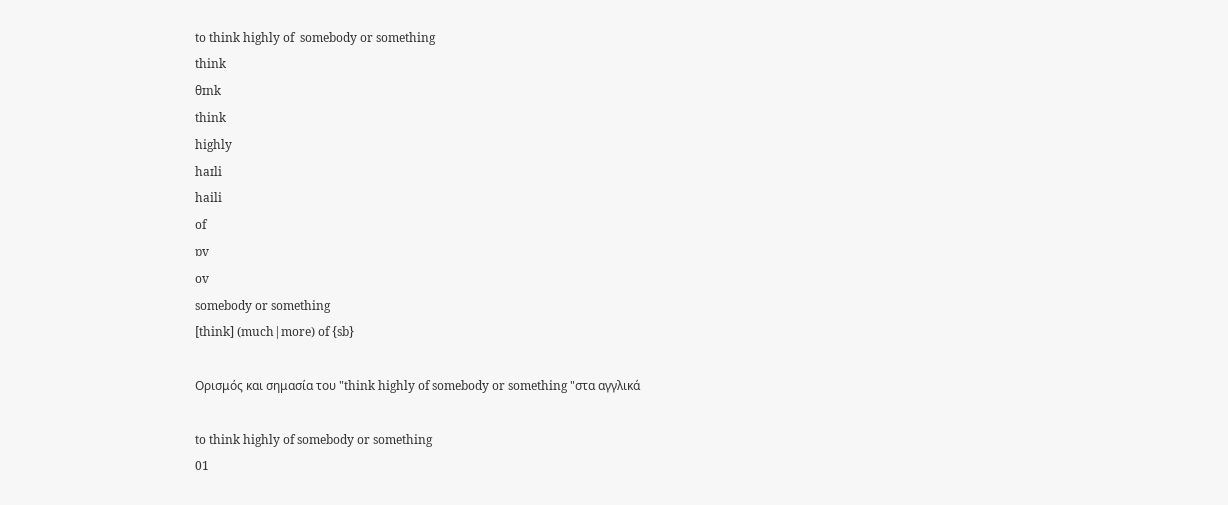to think highly of  somebody or something
think
θɪnk
think
highly
haɪli
haili
of
ɒv
ov
somebody or something
[think] (much|more) of {sb}

Ορισμός και σημασία του "think highly of somebody or something "στα αγγλικά

to think highly of somebody or something
01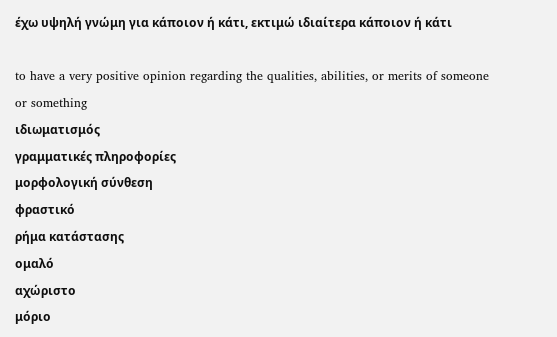έχω υψηλή γνώμη για κάποιον ή κάτι, εκτιμώ ιδιαίτερα κάποιον ή κάτι

to have a very positive opinion regarding the qualities, abilities, or merits of someone or something
ιδιωματισμός
γραμματικές πληροφορίες
μορφολογική σύνθεση
φραστικό
ρήμα κατάστασης
ομαλό
αχώριστο
μόριο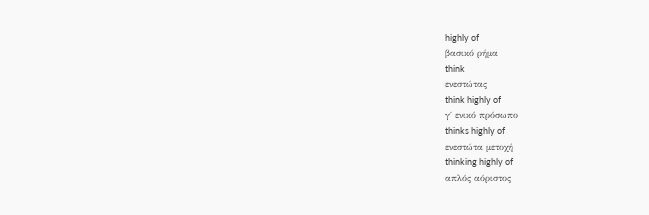highly of
βασικό ρήμα
think
ενεστώτας
think highly of
γ΄ ενικό πρόσωπο
thinks highly of
ενεστώτα μετοχή
thinking highly of
απλός αόριστος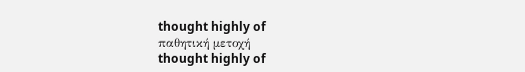thought highly of
παθητική μετοχή
thought highly of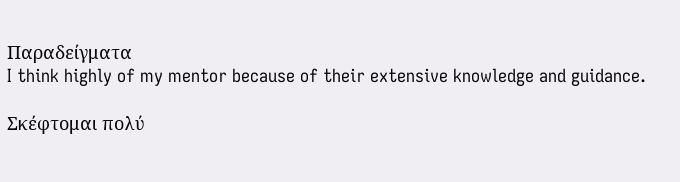Παραδείγματα
I think highly of my mentor because of their extensive knowledge and guidance.

Σκέφτομαι πολύ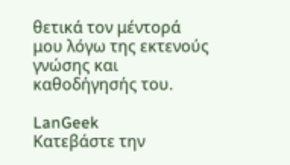θετικά τον μέντορά μου λόγω της εκτενούς γνώσης και καθοδήγησής του.

LanGeek
Κατεβάστε την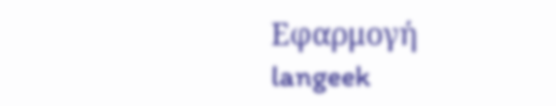Εφαρμογή
langeek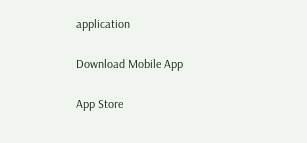application

Download Mobile App

App Store